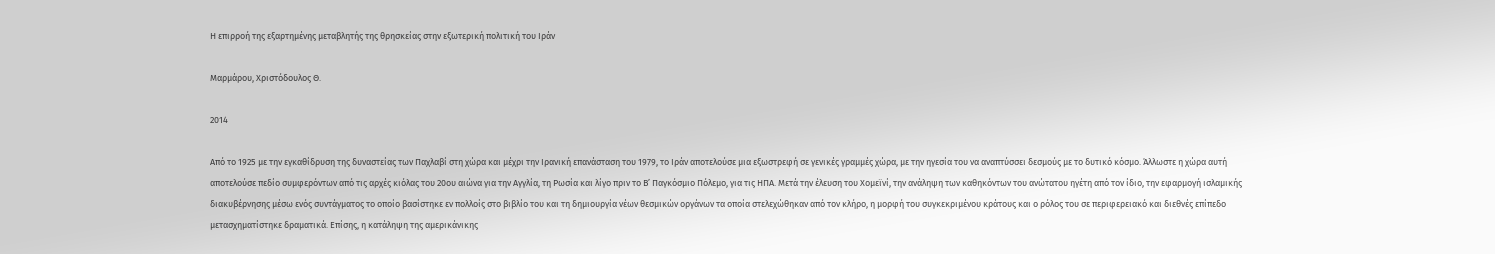Η επιρροή της εξαρτημένης μεταβλητής της θρησκείας στην εξωτερική πολιτική του Ιράν

Μαρμάρου, Χριστόδουλος Θ.

2014

Από το 1925 με την εγκαθίδρυση της δυναστείας των Παχλαβί στη χώρα και μέχρι την Ιρανική επανάσταση του 1979, το Ιράν αποτελούσε μια εξωστρεφή σε γενικές γραμμές χώρα, με την ηγεσία του να αναπτύσσει δεσμούς με το δυτικό κόσμο. Άλλωστε η χώρα αυτή αποτελούσε πεδίο συμφερόντων από τις αρχές κιόλας του 20ου αιώνα για την Αγγλία, τη Ρωσία και λίγο πριν το Β’ Παγκόσμιο Πόλεμο, για τις ΗΠΑ. Μετά την έλευση του Χομεϊνί, την ανάληψη των καθηκόντων του ανώτατου ηγέτη από τον ίδιο, την εφαρμογή ισλαμικής διακυβέρνησης μέσω ενός συντάγματος το οποίο βασίστηκε εν πολλοίς στο βιβλίο του και τη δημιουργία νέων θεσμικών οργάνων τα οποία στελεχώθηκαν από τον κλήρο, η μορφή του συγκεκριμένου κράτους και ο ρόλος του σε περιφερειακό και διεθνές επίπεδο μετασχηματίστηκε δραματικά. Επίσης, η κατάληψη της αμερικάνικης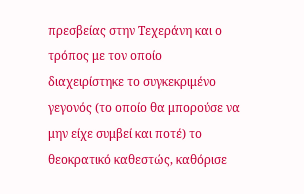πρεσβείας στην Τεχεράνη και ο τρόπος με τον οποίο διαχειρίστηκε το συγκεκριμένο γεγονός (το οποίο θα μπορούσε να μην είχε συμβεί και ποτέ) το θεοκρατικό καθεστώς, καθόρισε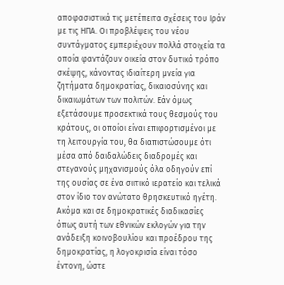αποφασιστικά τις μετέπειτα σχέσεις του Ιράν με τις ΗΠΑ. Οι προβλέψεις του νέου συντάγματος εμπεριέχουν πολλά στοιχεία τα οποία φαντάζουν οικεία στον δυτικό τρόπο σκέψης, κάνοντας ιδιαίτερη μνεία για ζητήματα δημοκρατίας, δικαιοσύνης και δικαιωμάτων των πολιτών. Εάν όμως εξετάσουμε προσεκτικά τους θεσμούς του κράτους, οι οποίοι είναι επιφορτισμένοι με τη λειτουργία του, θα διαπιστώσουμε ότι μέσα από δαιδαλώδεις διαδρομές και στεγανούς μηχανισμούς όλα οδηγούν επί της ουσίας σε ένα σιιτικό ιερατείο και τελικά στον ίδιο τον ανώτατο θρησκευτικό ηγέτη. Ακόμα και σε δημοκρατικές διαδικασίες όπως αυτή των εθνικών εκλογών για την ανάδειξη κοινοβουλίου και προέδρου της δημοκρατίας, η λογοκρισία είναι τόσο έντονη, ώστε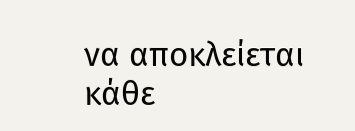να αποκλείεται κάθε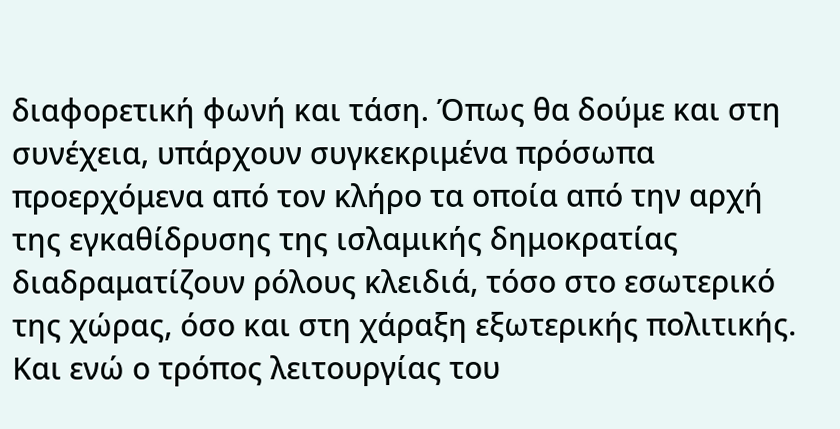διαφορετική φωνή και τάση. Όπως θα δούμε και στη συνέχεια, υπάρχουν συγκεκριμένα πρόσωπα προερχόμενα από τον κλήρο τα οποία από την αρχή της εγκαθίδρυσης της ισλαμικής δημοκρατίας διαδραματίζουν ρόλους κλειδιά, τόσο στο εσωτερικό της χώρας, όσο και στη χάραξη εξωτερικής πολιτικής. Και ενώ ο τρόπος λειτουργίας του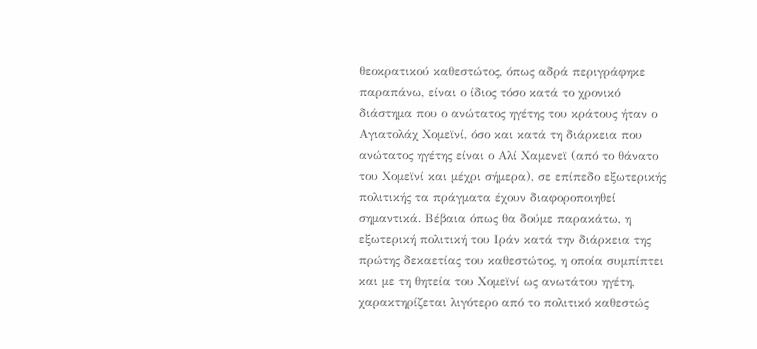θεοκρατικού καθεστώτος, όπως αδρά περιγράφηκε παραπάνω, είναι ο ίδιος τόσο κατά το χρονικό διάστημα που ο ανώτατος ηγέτης του κράτους ήταν ο Αγιατολάχ Χομεϊνί, όσο και κατά τη διάρκεια που ανώτατος ηγέτης είναι ο Αλί Χαμενεϊ (από το θάνατο του Χομεϊνί και μέχρι σήμερα), σε επίπεδο εξωτερικής πολιτικής τα πράγματα έχουν διαφοροποιηθεί σημαντικά. Βέβαια όπως θα δούμε παρακάτω, η εξωτερική πολιτική του Ιράν κατά την διάρκεια της πρώτης δεκαετίας του καθεστώτος, η οποία συμπίπτει και με τη θητεία του Χομεϊνί ως ανωτάτου ηγέτη, χαρακτηρίζεται λιγότερο από το πολιτικό καθεστώς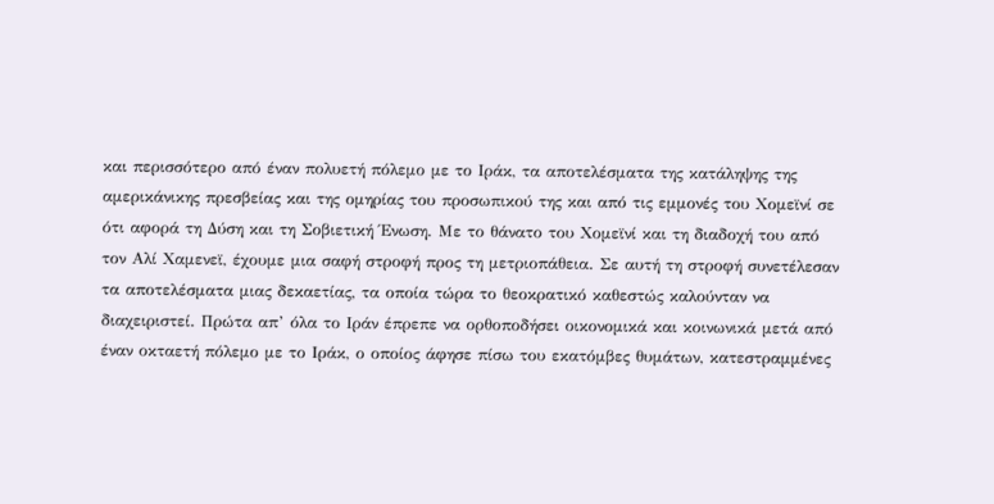και περισσότερο από έναν πολυετή πόλεμο με το Ιράκ, τα αποτελέσματα της κατάληψης της αμερικάνικης πρεσβείας και της ομηρίας του προσωπικού της και από τις εμμονές του Χομεϊνί σε ότι αφορά τη Δύση και τη Σοβιετική Ένωση. Με το θάνατο του Χομεϊνί και τη διαδοχή του από τον Αλί Χαμενεϊ, έχουμε μια σαφή στροφή προς τη μετριοπάθεια. Σε αυτή τη στροφή συνετέλεσαν τα αποτελέσματα μιας δεκαετίας, τα οποία τώρα το θεοκρατικό καθεστώς καλούνταν να διαχειριστεί. Πρώτα απ’ όλα το Ιράν έπρεπε να ορθοποδήσει οικονομικά και κοινωνικά μετά από έναν οκταετή πόλεμο με το Ιράκ, ο οποίος άφησε πίσω του εκατόμβες θυμάτων, κατεστραμμένες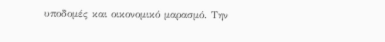υποδομές και οικονομικό μαρασμό. Την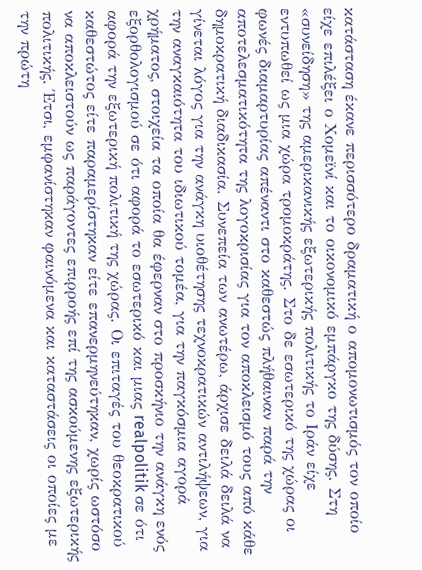κατάσταση έκανε περισσότερο δραματική ο απομονωτισμός τον οποίο είχε επιλέξει ο Χομεϊνί και το οικονομικό εμπάργκο της δύσης. Στη «συνείδηση» της αμερικανικής εξωτερικής πολιτικής το Ιράν είχε εντυπωθεί ως μια χώρα τρομοκράτης. Στο δε εσωτερικό της χώρας οι φωνές διαμαρτυρίας απέναντι στο καθεστώς πλήθαιναν παρά την αποτελεσματικότητα της λογοκρισίας για τον αποκλεισμό τους από κάθε δημοκρατική διαδικασία. Συνεπεία των ανωτέρω, άρχισε δειλά δειλά να γίνεται λόγος για την ανάγκη υιοθέτησης τεχνοκρατικών αντιλήψεων, για την αναγκαιότητα του ιδιωτικού τομέα, για την παγκόσμια αγορά χρήματος, στοιχεία τα οποία θα έφερναν στο προσκήνιο την ανάγκη ενός εξορθολογισμού σε ότι αφορά το εσωτερικό και μιας realpolitik σε ότι αφορά την εξωτερική πολιτική της χώρας. Οι επιταγές του θεοκρατικού καθεστώτος είτε παραμερίστηκαν είτε επανερμηνεύτηκαν, χωρίς ωστόσο να αποκλειστούν ως παράγοντες επιρροής επί της ασκούμενης εξωτερικής πολιτικής. Έτσι, εμφανίστηκαν φαινόμενα και καταστάσεις οι οποίες με την πρώτη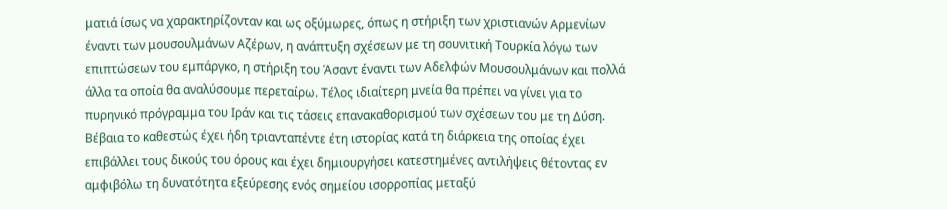ματιά ίσως να χαρακτηρίζονταν και ως οξύμωρες, όπως η στήριξη των χριστιανών Αρμενίων έναντι των μουσουλμάνων Αζέρων, η ανάπτυξη σχέσεων με τη σουνιτική Τουρκία λόγω των επιπτώσεων του εμπάργκο, η στήριξη του Άσαντ έναντι των Αδελφών Μουσουλμάνων και πολλά άλλα τα οποία θα αναλύσουμε περεταίρω. Τέλος ιδιαίτερη μνεία θα πρέπει να γίνει για το πυρηνικό πρόγραμμα του Ιράν και τις τάσεις επανακαθορισμού των σχέσεων του με τη Δύση. Βέβαια το καθεστώς έχει ήδη τριανταπέντε έτη ιστορίας κατά τη διάρκεια της οποίας έχει επιβάλλει τους δικούς του όρους και έχει δημιουργήσει κατεστημένες αντιλήψεις θέτοντας εν αμφιβόλω τη δυνατότητα εξεύρεσης ενός σημείου ισορροπίας μεταξύ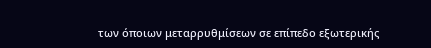των όποιων μεταρρυθμίσεων σε επίπεδο εξωτερικής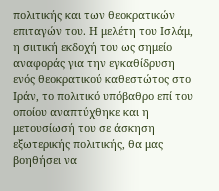πολιτικής και των θεοκρατικών επιταγών του. Η μελέτη του Ισλάμ, η σιιτική εκδοχή του ως σημείο αναφοράς για την εγκαθίδρυση ενός θεοκρατικού καθεστώτος στο Ιράν, το πολιτικό υπόβαθρο επί του οποίου αναπτύχθηκε και η μετουσίωσή του σε άσκηση εξωτερικής πολιτικής, θα μας βοηθήσει να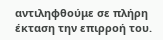αντιληφθούμε σε πλήρη έκταση την επιρροή του.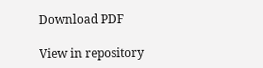Download PDF

View in repository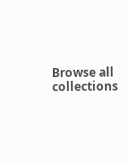Browse all collections